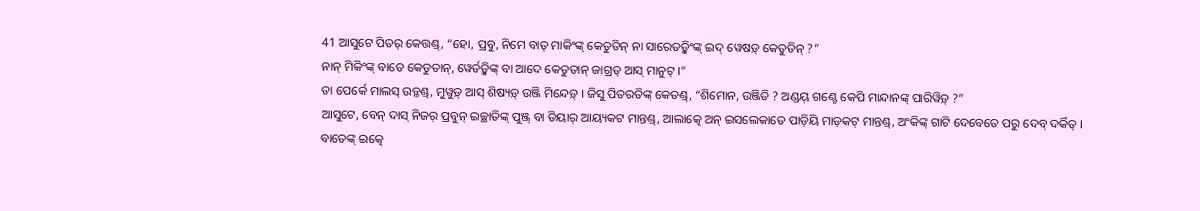41 ଆସୁଟେ ପିତର୍ କେତ୍ତଣ୍ଡ୍, “ହୋ, ପ୍ରବୁ, ନିମେ ବାତ୍ ମାକିଂଙ୍କ୍ କେତୁତିନ୍ ନା ସାରେତଡ଼୍କିଂଙ୍କ୍ ଇଦ୍ ୱେଷଡ଼୍ କେତୁତିନ୍ ?”
ନାନ୍ ମିକିଂଙ୍କ୍ ବାତେ କେତୁତାନ୍, ୱେର୍ତଡ଼୍କିଙ୍କ୍ ବା ଆଦେ କେତୁତାନ୍ ଜାଗ୍ରତ୍ ଆସ୍ ମାନୁଟ୍ ।”
ତା ପେର୍କେ ମାଲସ୍ ଉଡ଼୍ତଣ୍ଡ୍, ମୁୱୁଡ଼୍ ଆସ୍ ଶିଷ୍ୟଡ଼୍ ଉଞ୍ଜି ମିନ୍ଦେଡ଼୍ । ଜିସୁ ପିତରତିଙ୍କ୍ କେତଣ୍ଡ୍, “ଶିମୋନ, ଉଞ୍ଜିତି ? ଅଣ୍ଡୟ୍ ଗଣ୍ଟେ କେପି ମାନ୍ଦାନଙ୍କ୍ ପାରିୱିଡ଼୍ ?”
ଆସୁଟେ, ବେନ୍ ଦାସ୍ ନିଜର୍ ପ୍ରବୁନ୍ ଇଚ୍ଛାତିଙ୍କ୍ ପୁଞ୍ଜ୍ ବା ତିୟାର୍ ଆୟ୍ୟକଟ ମାନ୍ତଣ୍ଡ୍, ଆଲାତ୍କେ ଅନ୍ ଇସଲେକାତେ ପାଡ଼ିୟି ମାଡ଼କଟ୍ ମାନ୍ତଣ୍ଡ୍, ଅଂକିଙ୍କ୍ ଗାଟି ଦେବେତେ ପରୁ ଦେବ୍ ଦର୍କିତ୍ ।
ବାତେଙ୍କ୍ ଇତ୍କେ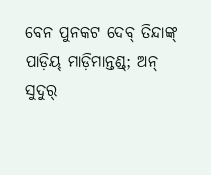ବେନ ପୁନକଟ ଦେବ୍ ତିନ୍ଦାଙ୍କ୍ ପାଡ଼ିୟ୍ ମାଡ଼ିମାନ୍ତଣ୍ଡ୍; ଅନ୍ ସୁଦୁର୍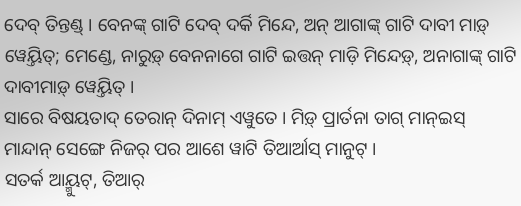ଦେବ୍ ତିନ୍ତଣ୍ଡ୍ । ବେନଙ୍କ୍ ଗାଟି ଦେବ୍ ଦର୍କି ମିନ୍ଦେ, ଅନ୍ ଆଗାଙ୍କ୍ ଗାଟି ଦାବୀ ମାଡ଼୍ ୱେୟ୍ତିତ୍; ମେଣ୍ଡେ, ନାରୁଡ଼୍ ବେନନାଗେ ଗାଟି ଇତ୍ତନ୍ ମାଡ଼ି ମିନ୍ଦେଡ଼୍, ଅନାଗାଙ୍କ୍ ଗାଟି ଦାବୀମାଡ଼୍ ୱେୟ୍ତିତ୍ ।
ସାରେ ବିଷୟତାଦ୍ ତେରାନ୍ ଦିନାମ୍ ଏୱୁତେ । ମିଡ଼୍ ପ୍ରାର୍ତନା ତାଗ୍ ମାନ୍ଇସ୍ ମାନ୍ଦାନ୍ ସେଙ୍ଗେ ନିଜର୍ ପର ଆଶେ ୱାଟି ତିଆର୍ଆସ୍ ମାନୁଟ୍ ।
ସତର୍କ ଆୟ୍ମୁଟ୍, ତିଆର୍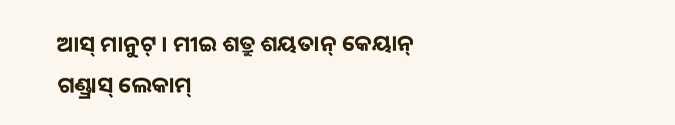ଆସ୍ ମାନୁଟ୍ । ମୀଇ ଶତ୍ରୁ ଶୟତାନ୍ କେୟାନ୍ ଗଣ୍ଡ୍ରାସ୍ ଲେକାମ୍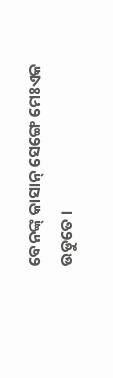ବେନଙ୍କ୍ କାସାନ୍ ସେଙ୍ଗେ ମେଃଏକ ଉଡୁତେ ।